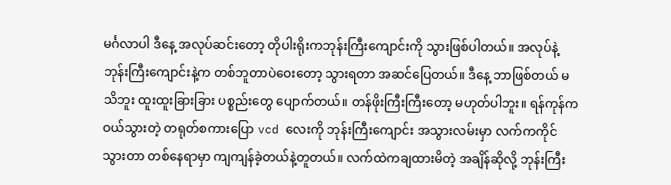မင်္ဂလာပါ ဒီနေ့ အလုပ်ဆင်းတော့ တိုပါးရိုးကဘုန်းကြီးကျောင်းကို သွားဖြစ်ပါတယ်။ အလုပ်နဲ့ ဘုန်းကြီးကျောင်းနဲ့က တစ်ဘူတာပဲဝေးတော့ သွားရတာ အဆင်ပြေတယ်။ ဒီနေ့ ဘာဖြစ်တယ် မသိဘူး ထူးထူးခြားခြား ပစ္စည်းတွေ ပျောက်တယ်။ တန်ဖိုးကြီးကြီးတော့ မဟုတ်ပါဘူး။ ရန်ကုန်ကဝယ်သွားတဲ့ တရုတ်စကားပြော vcd လေးကို ဘုန်းကြီးကျောင်း အသွားလမ်းမှာ လက်ကကိုင်သွားတာ တစ်နေရာမှာ ကျကျန်ခဲ့တယ်နဲ့တူတယ်။ လက်ထဲကချထားမိတဲ့ အချိန်ဆိုလို့ ဘုန်းကြီး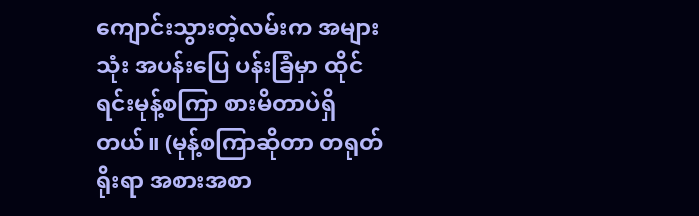ကျောင်းသွားတဲ့လမ်းက အများသုံး အပန်းပြေ ပန်းခြံမှာ ထိုင်ရင်းမုန့်စကြာ စားမိတာပဲရှိတယ်။ (မုန့်စကြာဆိုတာ တရုတ်ရိုးရာ အစားအစာ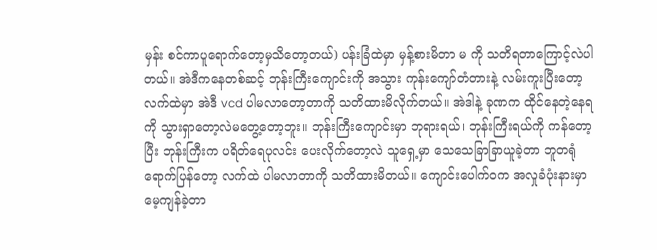မှန်း စင်ကာပူရောက်တော့မှသိတော့တယ်) ပန်းခြံထဲမှာ မှန့်စားမိတာ မ ကို သတိရတာကြောင့်လဲပါတယ်။ အဲဒီကနေတစ်ဆင့် ဘုန်းကြီးကျောင်းကို အသွား ကုန်းကျော်တံတားနဲ့ လမ်းကူးပြီးတော့ လက်ထဲမှာ အဲဒီ vcd ပါမလာတော့တာကို သတိထားမိလိုက်တယ်။ အဲဒါနဲ့ ခုဏက ထိုင်နေတဲ့နေရကို သွားရှာတော့လဲမတွေ့တော့ဘူး။ ဘုန်းကြီးကျောင်းမှာ ဘုရားရယ်၊ ဘုန်းကြီးရယ်ကို ကန်တော့ပြီး ဘုန်းကြီးက ပရိတ်ရေပုလင်း ပေးလိုက်တော့လဲ သူရှေ့မှာ သေသေခြာခြာယူခဲ့တာ ဘူတရုံရောက်ပြန်တော့ လက်ထဲ ပါမလာတာကို သတိထားမိတယ်။ ကျောင်းပေါက်ဝက အလှုခံပုံးနားမှာ မေ့ကျန်ခဲ့တာ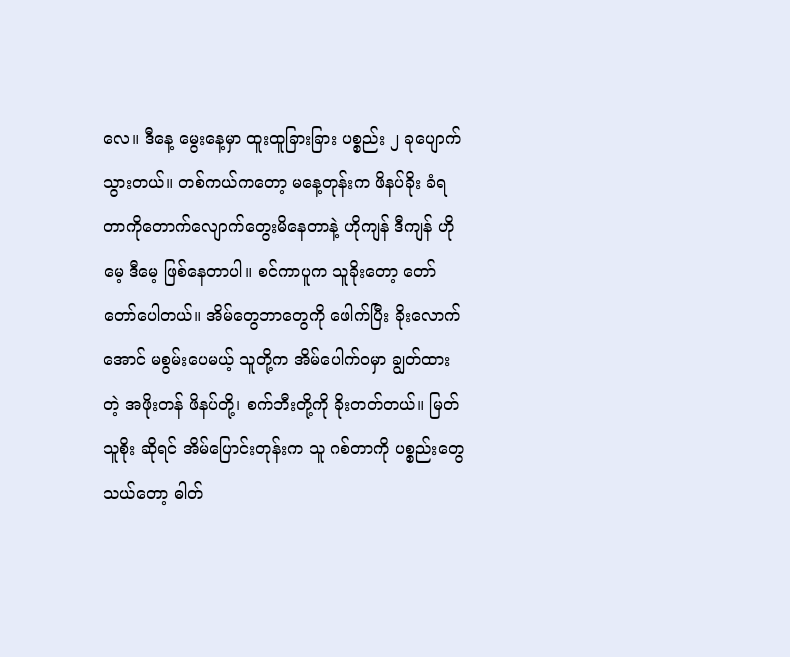လေ။ ဒီနေ့ မွေးနေ့မှာ ထူးထူခြားခြား ပစ္စည်း ၂ ခုပျောက်သွားတယ်။ တစ်ကယ်ကတော့ မနေ့တုန်းက ဖိနပ်ခိုး ခံရတာကိုတောက်လျောက်တွေးမိနေတာနဲ့ ဟိုကျန် ဒီကျန် ဟိုမေ့ ဒီမေ့ ဖြစ်နေတာပါ။ စင်ကာပူက သူခိုးတော့ တော်တော်ပေါတယ်။ အိမ်တွေဘာတွေကို ဖေါက်ပြီး ခိုးလောက်အောင် မစွမ်းပေမယ့် သူတို့က အိမ်ပေါက်ဝမှာ ချွတ်ထားတဲ့ အဖိုးတန် ဖိနပ်တို့၊ စက်ဘီးတို့ကို ခိုးတတ်တယ်။ မြတ်သူစိုး ဆိုရင် အိမ်ပြောင်းတုန်းက သူ ဂစ်တာကို ပစ္စည်းတွေသယ်တော့ ဓါတ်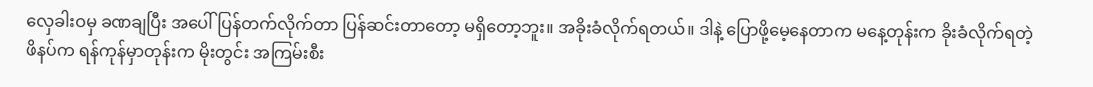လှေခါးဝမှ ခဏချပြီး အပေါ်ပြန်တက်လိုက်တာ ပြန်ဆင်းတာတော့ မရှိတော့ဘူး။ အခိုးခံလိုက်ရတယ်။ ဒါနဲ့ ပြောဖို့မေ့နေတာက မနေ့တုန်းက ခိုးခံလိုက်ရတဲ့ ဖိနပ်က ရန်ကုန်မှာတုန်းက မိုးတွင်း အကြမ်းစီး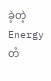ခဲ့တဲ့ Energy တံ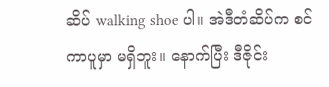ဆိပ် walking shoe ပါ။ အဲဒီတံဆိပ်က စင်ကာပူမှာ မရှိဘူး။ နောက်ပြီး ဒီဇိုင်း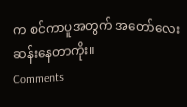က စင်ကာပူအတွက် အတော်လေးဆန်းနေတာကိုး။
Comments